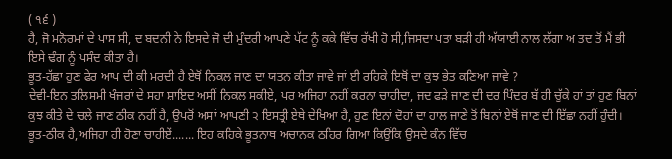( ੧੬ )
ਹੈ, ਜੋ ਮਨੋਰਮਾਂ ਦੇ ਪਾਸ ਸੀ, ਦ ਬਦਨੀ ਨੇ ਇਸਦੇ ਜੋ ਦੀ ਮੁੰਦਰੀ ਆਪਣੇ ਪੱਟ ਨੂੰ ਕਕੇ ਵਿੱਚ ਰੱਖੀ ਹੋ ਸੀ,ਜਿਸਦਾ ਪਤਾ ਬੜੀ ਹੀ ਅੱਯਾਈ ਨਾਲ ਲੱਗਾ ਅ ਤਦ ਤੋਂ ਮੈਂ ਭੀ ਇਸੇ ਢੰਗ ਨੂੰ ਪਸੰਦ ਕੀਤਾ ਹੈ।
ਭੂਤ-ਹੱਛਾ ਹੁਣ ਫੇਰ ਆਪ ਦੀ ਕੀ ਮਰਦੀ ਹੈ ਏਥੋਂ ਨਿਕਲ ਜਾਣ ਦਾ ਯਤਨ ਕੀਤਾ ਜਾਵੇ ਜਾਂ ਈ ਰਹਿਕੇ ਇਥੋਂ ਦਾ ਕੁਝ ਭੇਤ ਕਣਿਆ ਜਾਵੇ ?
ਦੇਵੀ-ਇਨ ਤਲਿਸਮੀ ਖੰਜਰਾਂ ਦੇ ਸਹਾ ਸ਼ਾਇਦ ਅਸੀਂ ਨਿਕਲ ਸਕੀਏ, ਪਰ ਅਜਿਹਾ ਨਹੀਂ ਕਰਨਾ ਚਾਹੀਦਾ, ਜਦ ਫੜੇ ਜਾਣ ਦੀ ਦਰ ਪਿੰਦਰ ਬੱ ਹੀ ਚੁੱਕੇ ਹਾਂ ਤਾਂ ਹੁਣ ਬਿਨਾਂ ਕੁਝ ਕੀਤੇ ਦੇ ਚਲੇ ਜਾਣ ਠੀਕ ਨਹੀਂ ਹੈ, ਉਪਰੋਂ ਅਸਾਂ ਆਪਣੀ ੨ ਇਸਤ੍ਰੀ ਏਥੇ ਦੇਖਿਆ ਹੈ, ਹੁਣ ਇਨਾਂ ਦੋਹਾਂ ਦਾ ਹਾਲ ਜਾਣੇ ਤੋਂ ਬਿਨਾਂ ਏਥੋਂ ਜਾਣ ਦੀ ਇੱਛਾ ਨਹੀਂ ਹੁੰਦੀ।
ਭੂਤ-ਠੀਕ ਹੈ,ਅਜਿਹਾ ਹੀ ਹੋਣਾ ਚਾਹੀਏਂ....... ਇਹ ਕਹਿਕੇ ਭੂਤਨਾਥ ਅਚਾਨਕ ਠਹਿਰ ਗਿਆ ਕਿਉਂਕਿ ਉਸਦੇ ਕੰਨ ਵਿੱਚ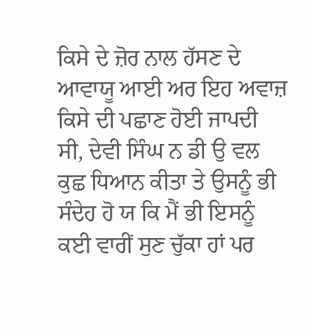ਕਿਸੇ ਦੇ ਜ਼ੋਰ ਨਾਲ ਹੱਸਣ ਦੇ ਆਵਾਯੂ ਆਈ ਅਰ ਇਹ ਅਵਾਜ਼ ਕਿਸੇ ਦੀ ਪਛਾਣ ਹੋਈ ਜਾਪਦੀ ਸੀ, ਦੇਵੀ ਸਿੰਘ ਨ ਡੀ ਉ ਵਲ ਕੁਛ ਧਿਆਨ ਕੀਤਾ ਤੇ ਉਸਨੂੰ ਭੀ ਸੰਦੇਹ ਹੋ ਯ ਕਿ ਮੈਂ ਭੀ ਇਸਨੂੰ ਕਈ ਵਾਰੀਂ ਸੁਣ ਚੁੱਕਾ ਹਾਂ ਪਰ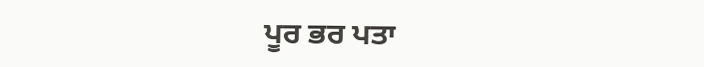ਪੂਰ ਭਰ ਪਤਾ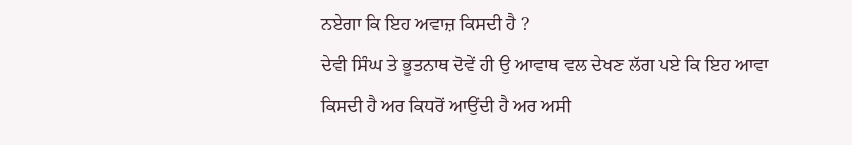ਨਏਗਾ ਕਿ ਇਹ ਅਵਾਜ਼ ਕਿਸਦੀ ਹੈ ?
ਦੇਵੀ ਸਿੰਘ ਤੇ ਭੂਤਨਾਥ ਦੋਵੇਂ ਹੀ ਉ ਆਵਾਥ ਵਲ ਦੇਖਣ ਲੱਗ ਪਏ ਕਿ ਇਹ ਆਵਾ ਕਿਸਦੀ ਹੈ ਅਰ ਕਿਧਰੋਂ ਆਉਂਦੀ ਹੈ ਅਰ ਅਸੀ